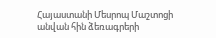Հայաստանի Մեսրոպ Մաշտոցի անվան հին ձեռագրերի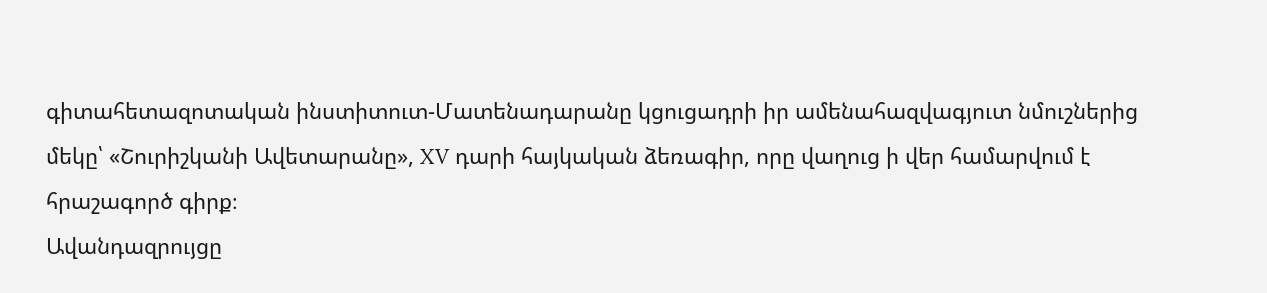գիտահետազոտական ինստիտուտ-Մատենադարանը կցուցադրի իր ամենահազվագյուտ նմուշներից մեկը՝ «Շուրիշկանի Ավետարանը», XV դարի հայկական ձեռագիր, որը վաղուց ի վեր համարվում է հրաշագործ գիրք։
Ավանդազրույցը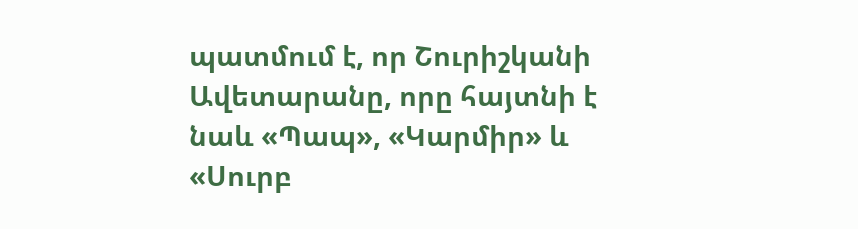պատմում է, որ Շուրիշկանի Ավետարանը, որը հայտնի է նաև «Պապ», «Կարմիր» և «Սուրբ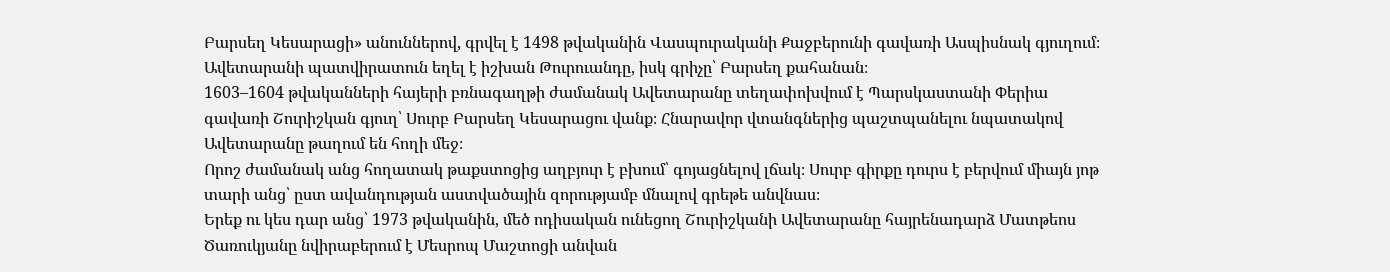Բարսեղ Կեսարացի» անուններով, գրվել է 1498 թվականին Վասպուրականի Քաջբերունի գավառի Ասպիսնակ գյուղում։ Ավետարանի պատվիրատուն եղել է իշխան Թուրուանդը, իսկ գրիչը՝ Բարսեղ քահանան։
1603–1604 թվականների հայերի բռնագաղթի ժամանակ Ավետարանը տեղափոխվում է Պարսկաստանի Փերիա գավառի Շուրիշկան գյուղ՝ Սուրբ Բարսեղ Կեսարացու վանք։ Հնարավոր վտանգներից պաշտպանելու նպատակով Ավետարանը թաղում են հողի մեջ։
Որոշ ժամանակ անց հողատակ թաքստոցից աղբյուր է բխում՝ գոյացնելով լճակ։ Սուրբ գիրքը դուրս է բերվում միայն յոթ տարի անց՝ ըստ ավանդության աստվածային զորությամբ մնալով գրեթե անվնաս։
Երեք ու կես դար անց՝ 1973 թվականին, մեծ ոդիսական ունեցող Շուրիշկանի Ավետարանը հայրենադարձ Մատթեոս Ծառուկյանը նվիրաբերում է Մեսրոպ Մաշտոցի անվան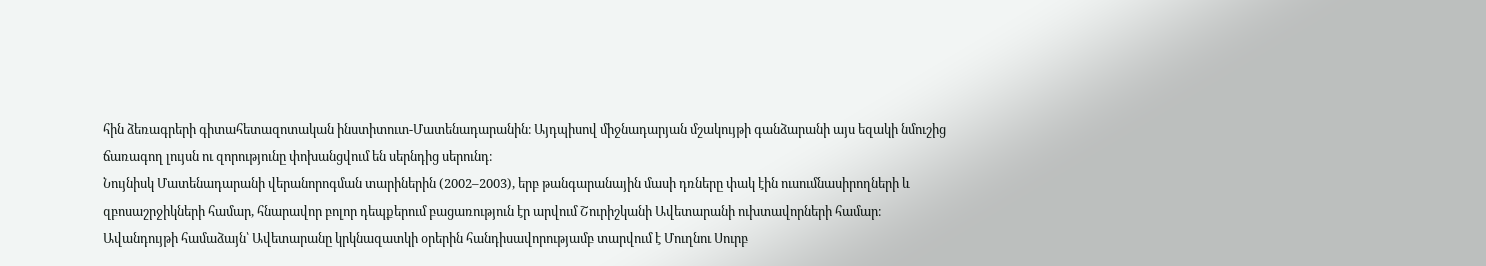հին ձեռագրերի գիտահետազոտական ինստիտուտ-Մատենադարանին։ Այդպիսով միջնադարյան մշակույթի գանձարանի այս եզակի նմուշից ճառագող լույսն ու զորությունը փոխանցվում են սերնդից սերունդ։
Նույնիսկ Մատենադարանի վերանորոգման տարիներին (2002–2003), երբ թանգարանային մասի դռները փակ էին ուսումնասիրողների և զբոսաշրջիկների համար, հնարավոր բոլոր դեպքերում բացառություն էր արվում Շուրիշկանի Ավետարանի ուխտավորների համար։
Ավանդույթի համաձայն՝ Ավետարանը կրկնազատկի օրերին հանդիսավորությամբ տարվում է Մուղնու Սուրբ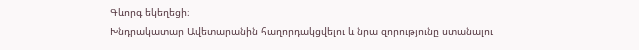Գևորգ եկեղեցի։
Խնդրակատար Ավետարանին հաղորդակցվելու և նրա զորությունը ստանալու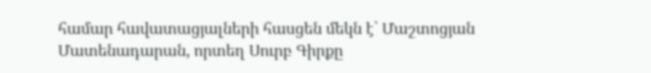համար հավատացյալների հասցեն մեկն է՝ Մաշտոցյան Մատենադարան, որտեղ Սուրբ Գիրքը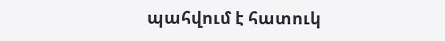պահվում է հատուկ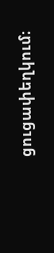ցուցափեղկում։